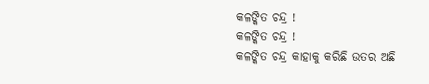କଳଙ୍କିତ ଚନ୍ଦ୍ର !
କଳଙ୍କିତ ଚନ୍ଦ୍ର !
କଳଙ୍କିତ ଚନ୍ଦ୍ର କାହାକୁ କରିଛି ଉତର ଅଛି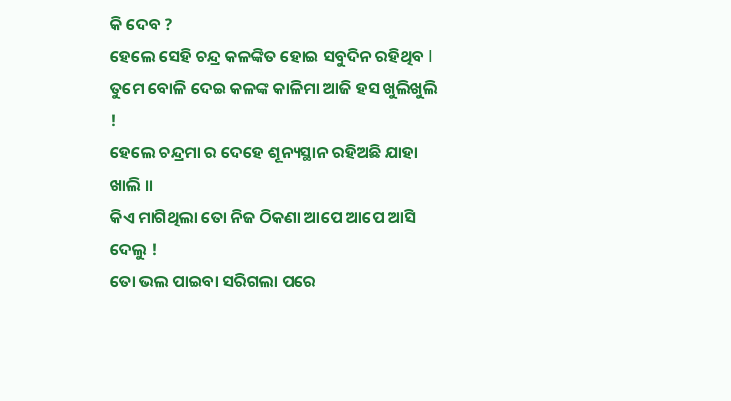କି ଦେବ ?
ହେଲେ ସେହି ଚନ୍ଦ୍ର କଳଙ୍କିତ ହୋଇ ସବୁଦିନ ରହିଥିବ I
ତୁମେ ବୋଳି ଦେଇ କଳଙ୍କ କାଳିମା ଆଜି ହସ ଖୁଲିଖୁଲି !
ହେଲେ ଚନ୍ଦ୍ରମା ର ଦେହେ ଶୂନ୍ୟସ୍ଥାନ ରହିଅଛି ଯାହା ଖାଲି ॥
କିଏ ମାଗିଥିଲା ତୋ ନିଜ ଠିକଣା ଆପେ ଆପେ ଆସି ଦେଲୁ !
ତୋ ଭଲ ପାଇବା ସରିଗଲା ପରେ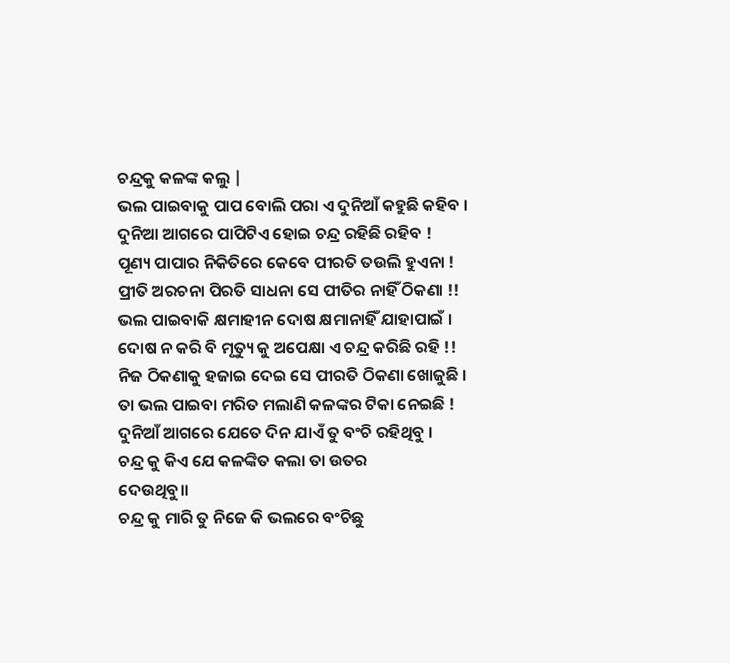ଚନ୍ଦ୍ରକୁ କଳଙ୍କ କଲୁ |
ଭଲ ପାଇବାକୁ ପାପ ବୋଲି ପରା ଏ ଦୁନିଆଁ କହୁଛି କହିବ ।
ଦୁନିଆ ଆଗରେ ପାପିଟିଏ ହୋଇ ଚନ୍ଦ୍ର ରହିଛି ରହିବ !
ପୂଣ୍ୟ ପାପାର ନିକିତିରେ କେବେ ପୀରତି ତଉଲି ହୁଏନା !
ପ୍ରୀତି ଅରଚନା ପିରତି ସାଧନା ସେ ପୀତିର ନାହିଁ ଠିକଣା !!
ଭଲ ପାଇବାକି କ୍ଷମାହୀନ ଦୋଷ କ୍ଷମାନାହିଁ ଯାହାପାଇଁ ।
ଦୋଷ ନ କରି ବି ମୃତ୍ୟୁ କୁ ଅପେକ୍ଷା ଏ ଚନ୍ଦ୍ର କରିଛି ରହି !!
ନିଜ ଠିକଣାକୁ ହଜାଇ ଦେଇ ସେ ପୀରତି ଠିକଣା ଖୋଜୁଛି ।
ତା ଭଲ ପାଇବା ମରିତ ମଲାଣି କଳଙ୍କର ଟିକା ନେଇଛି !
ଦୁନିଆଁ ଆଗରେ ଯେତେ ଦିନ ଯାଏଁ ତୁ ବଂଚି ରହିଥିବୁ ।
ଚନ୍ଦ୍ର କୁ କିଏ ଯେ କଳଙ୍କିତ କଲା ତା ଉତର
ଦେଉଥିବୁ॥
ଚନ୍ଦ୍ର କୁ ମାରି ତୁ ନିଜେ କି ଭଲରେ ବଂଚିଛୁ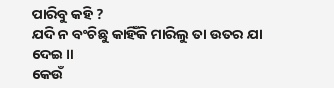ପାରିବୁ କହି ?
ଯଦି ନ ବଂଚିଛୁ କାହିଁକି ମାରିଲୁ ତା ଉତର ଯା ଦେଇ ॥
କେଉଁ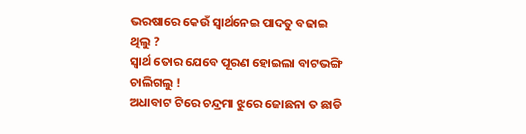ଭରଷାରେ କେଉଁ ସ୍ବାର୍ଥନେଇ ପାଦତୁ ବଢାଇ ଥିଲୁ ?
ସ୍ବାର୍ଥ ତୋର ଯେବେ ପୂରଣ ହୋଇଲା ବାଟଭଙ୍ଗି ଚାଲିଗଲୁ !
ଅଧାବାଟ ଟିରେ ଚନ୍ଦ୍ରମା ଝୁରେ ଜୋଛନା ତ ଛାଡି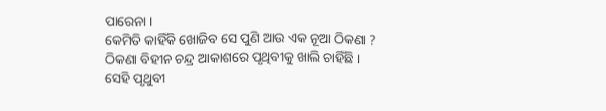ପାରେନା ।
କେମିତି କାହିଁକି ଖୋଜିବ ସେ ପୁଣି ଆଉ ଏକ ନୂଆ ଠିକଣା ?
ଠିକଣା ବିହୀନ ଚନ୍ଦ୍ର ଆକାଶରେ ପୃଥିବୀକୁ ଖାଲି ଚାହିଁଛି ।
ସେହି ପୃଥୁବୀ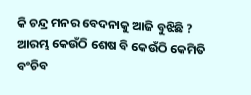କି ଚନ୍ଦ୍ର ମନର ବେଦନାକୁ ଆଜି ବୁଝିଛି ?
ଆରମ୍ଭ କେଉଁଠି ଶେଷ ବି କେଉଁଠି କେମିତି ବଂଚିବ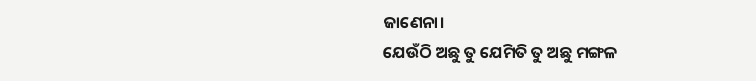ଜାଣେନା।
ଯେଉଁଠି ଅଛୁ ତୁ ଯେମିତି ତୁ ଅଛୁ ମଙ୍ଗଳ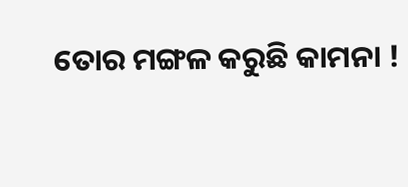ତୋର ମଙ୍ଗଳ କରୁଛି କାମନା !